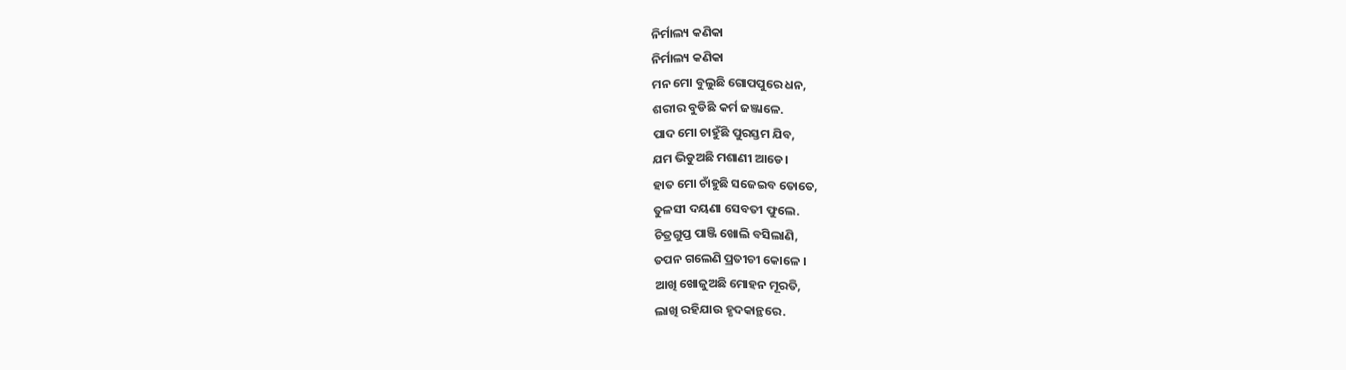ନିର୍ମାଲ୍ୟ କଣିକା
ନିର୍ମାଲ୍ୟ କଣିକା
ମନ ମୋ ବୁଲୁଛି ଗୋପପୁରେ ଧନ,
ଶରୀର ବୁଡିଛି କର୍ମ ଜଞ୍ଜାଳେ.
ପାଦ ମୋ ଚାହୁଁଛି ପୁରସ୍ତମ ଯିବ,
ଯମ ଭିଡୁଅଛି ମଶାଣୀ ଆଡେ।
ହାତ ମୋ ଚାଁହୁଛି ସଜେଇବ ତୋତେ,
ତୁଳସୀ ଦୟଣା ସେବତୀ ଫୁଲେ.
ଚିତ୍ରଗୁପ୍ତ ପାଞ୍ଜି ଖୋଲି ବସିଲାଣି,
ତପନ ଗଲେଣି ପ୍ରତୀଚୀ କୋଳେ ।
ଆଖି ଖୋଜୁଅଛି ମୋହନ ମୂରତି,
ଲାଖି ରହିଯାଉ ହୃଦକାନ୍ଥରେ.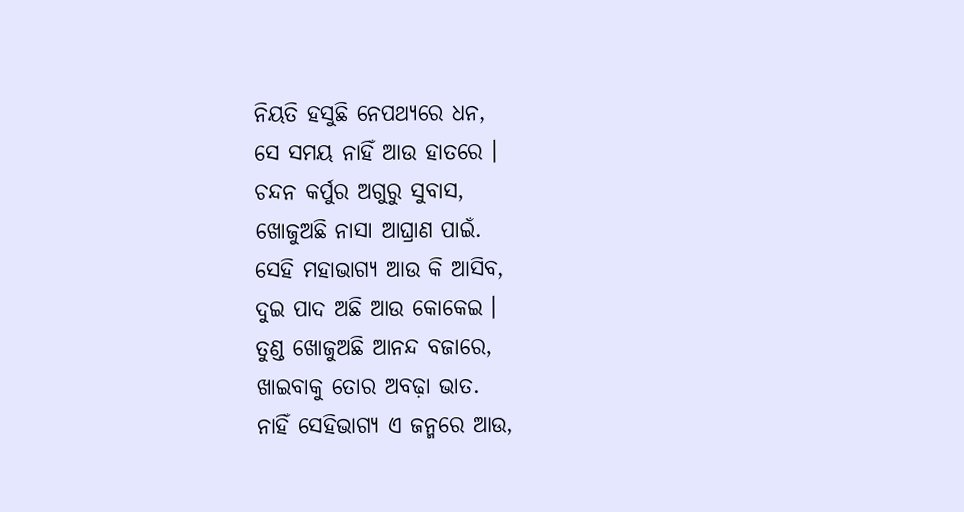ନିୟତି ହସୁଛି ନେପଥ୍ୟରେ ଧନ,
ସେ ସମୟ ନାହିଁ ଆଉ ହାତରେ ।
ଚନ୍ଦନ କର୍ପୁର ଅଗୁରୁ ସୁବାସ,
ଖୋଜୁଅଛି ନାସା ଆଘ୍ରାଣ ପାଇଁ.
ସେହି ମହାଭାଗ୍ୟ ଆଉ କି ଆସିବ,
ଦୁଇ ପାଦ ଅଛି ଆଉ କୋକେଇ ।
ତୁଣ୍ଡ ଖୋଜୁଅଛି ଆନନ୍ଦ ବଜାରେ,
ଖାଇବାକୁ ତୋର ଅବଢ଼ା ଭାତ.
ନାହିଁ ସେହିଭାଗ୍ୟ ଏ ଜନ୍ମରେ ଆଉ,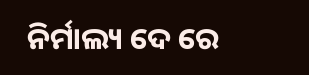ନିର୍ମାଲ୍ୟ ଦେ ରେ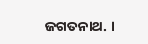ଜଗତନାଥ. ।